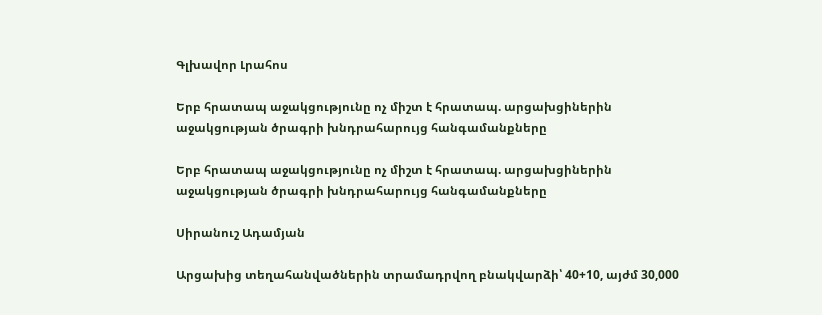Գլխավոր Լրահոս

Երբ հրատապ աջակցությունը ոչ միշտ է հրատապ. արցախցիներին աջակցության ծրագրի խնդրահարույց հանգամանքները

Երբ հրատապ աջակցությունը ոչ միշտ է հրատապ. արցախցիներին աջակցության ծրագրի խնդրահարույց հանգամանքները

Սիրանուշ Ադամյան

Արցախից տեղահանվածներին տրամադրվող բնակվարձի՝ 40+10, այժմ 30,000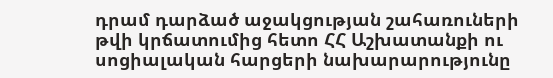դրամ դարձած աջակցության շահառուների թվի կրճատումից հետո ՀՀ Աշխատանքի ու սոցիալական հարցերի նախարարությունը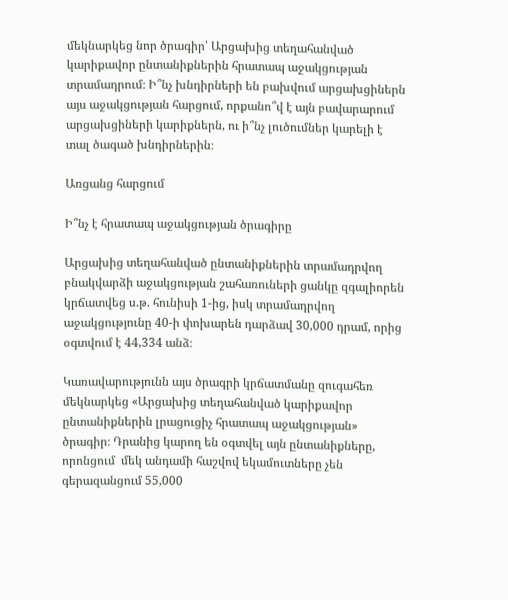մեկնարկեց նոր ծրագիր՝ Արցախից տեղահանված կարիքավոր ընտանիքներին հրատապ աջակցության տրամադրում։ Ի՞նչ խնդիրների են բախվում արցախցիներն այս աջակցության հարցում, որքանո՞վ է այն բավարարում արցախցիների կարիքներն, ու ի՞նչ լուծումներ կարելի է տալ ծագած խնդիրներին։

Առցանց հարցում

Ի՞նչ է հրատապ աջակցության ծրագիրը

Արցախից տեղահանված ընտանիքներին տրամադրվող բնակվարձի աջակցության շահառուների ցանկը զգալիորեն կրճատվեց ս.թ. հունիսի 1-ից, իսկ տրամադրվող աջակցությունը 40-ի փոխարեն դարձավ 30,000 դրամ, որից օգտվում է 44,334 անձ։

Կառավարությունն այս ծրագրի կրճատմանը զուգահեռ մեկնարկեց «Արցախից տեղահանված կարիքավոր ընտանիքներին լրացուցիչ հրատապ աջակցության» ծրագիր։ Դրանից կարող են օգտվել այն ընտանիքները, որոնցում  մեկ անդամի հաշվով եկամուտները չեն գերազանցում 55,000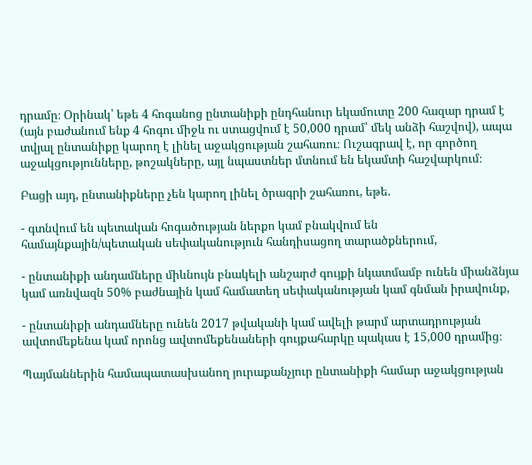դրամը։ Օրինակ՝ եթե 4 հոգանոց ընտանիքի ընդհանուր եկամուտը 200 հազար դրամ է (այն բաժանում ենք 4 հոգու միջև ու ստացվում է 50,000 դրամ՝ մեկ անձի հաշվով), ապա տվյալ ընտանիքը կարող է լինել աջակցության շահառու։ Ուշագրավ է, որ գործող աջակցությունները, թոշակները, այլ նպաստներ մտնում են եկամտի հաշվարկում։

Բացի այդ, ընտանիքները չեն կարող լինել ծրագրի շահառու, եթե.

- գտնվում են պետական հոգածության ներքո կամ բնակվում են համայնքային/պետական սեփականություն հանդիսացող տարածքներում,

- ընտանիքի անդամները միևնույն բնակելի անշարժ գույքի նկատմամբ ունեն միանձնյա կամ առնվազն 50% բաժնային կամ համատեղ սեփականության կամ գնման իրավունք,

- ընտանիքի անդամները ունեն 2017 թվականի կամ ավելի թարմ արտադրության ավտոմեքենա կամ որոնց ավտոմեքենաների գույքահարկը պակաս է 15,000 դրամից։

Պայմաններին համապատասխանող յուրաքանչյուր ընտանիքի համար աջակցության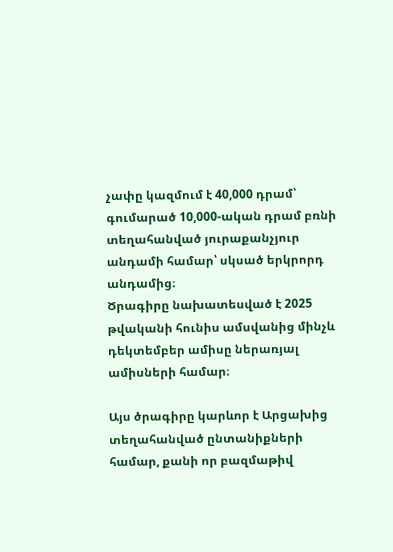չափը կազմում է 40,000 դրամ՝ գումարած 10,000-ական դրամ բռնի տեղահանված յուրաքանչյուր անդամի համար՝ սկսած երկրորդ անդամից։
Ծրագիրը նախատեսված է 2025 թվականի հունիս ամսվանից մինչև դեկտեմբեր ամիսը ներառյալ ամիսների համար։

Այս ծրագիրը կարևոր է Արցախից տեղահանված ընտանիքների համար, քանի որ բազմաթիվ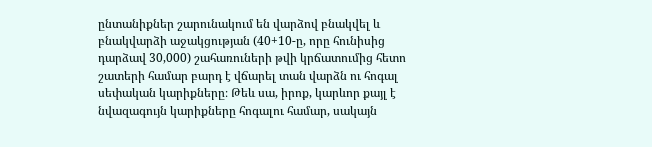ընտանիքներ շարունակում են վարձով բնակվել և բնակվարձի աջակցության (40+10-ը, որը հունիսից դարձավ 30,000) շահառուների թվի կրճատումից հետո շատերի համար բարդ է վճարել տան վարձն ու հոգալ սեփական կարիքները։ Թեև սա, իրոք, կարևոր քայլ է նվազագույն կարիքները հոգալու համար, սակայն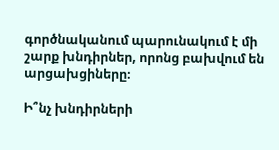գործնականում պարունակում է մի շարք խնդիրներ, որոնց բախվում են արցախցիները։

Ի՞նչ խնդիրների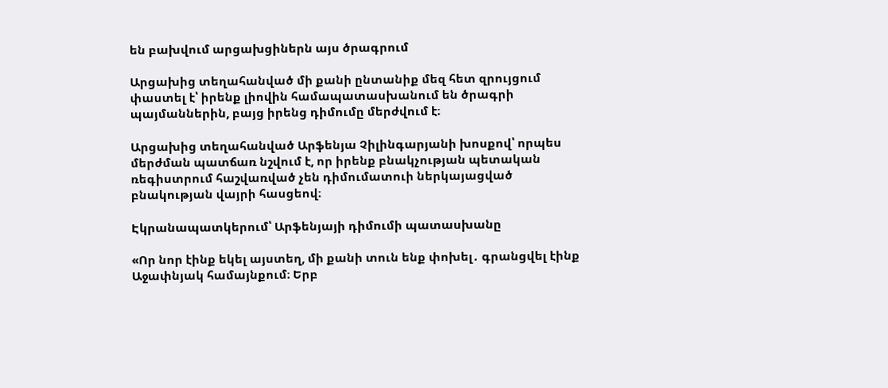են բախվում արցախցիներն այս ծրագրում

Արցախից տեղահանված մի քանի ընտանիք մեզ հետ զրույցում փաստել է՝ իրենք լիովին համապատասխանում են ծրագրի պայմաններին, բայց իրենց դիմումը մերժվում է։

Արցախից տեղահանված Արֆենյա Չիլինգարյանի խոսքով՝ որպես մերժման պատճառ նշվում է, որ իրենք բնակչության պետական ռեգիստրում հաշվառված չեն դիմումատուի ներկայացված բնակության վայրի հասցեով։

Էկրանապատկերում՝ Արֆենյայի դիմումի պատասխանը

«Որ նոր էինք եկել այստեղ, մի քանի տուն ենք փոխել․ գրանցվել էինք Աջափնյակ համայնքում։ Երբ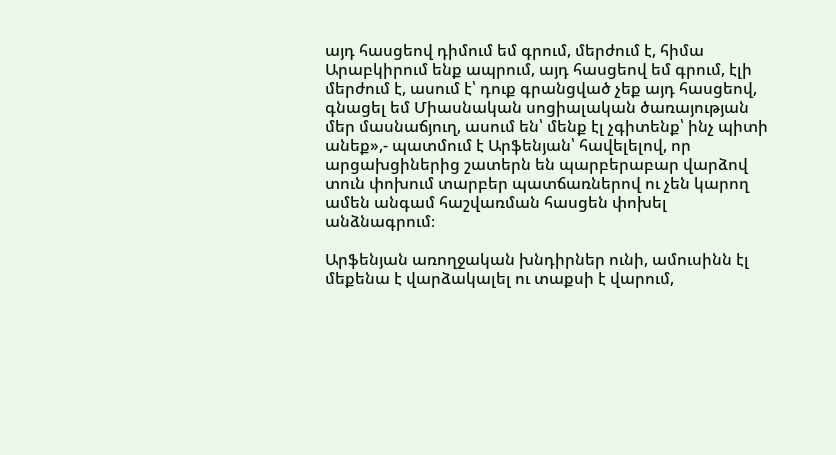այդ հասցեով դիմում եմ գրում, մերժում է, հիմա Արաբկիրում ենք ապրում, այդ հասցեով եմ գրում, էլի մերժում է, ասում է՝ դուք գրանցված չեք այդ հասցեով, գնացել եմ Միասնական սոցիալական ծառայության մեր մասնաճյուղ, ասում են՝ մենք էլ չգիտենք՝ ինչ պիտի անեք»,- պատմում է Արֆենյան՝ հավելելով, որ արցախցիներից շատերն են պարբերաբար վարձով տուն փոխում տարբեր պատճառներով ու չեն կարող ամեն անգամ հաշվառման հասցեն փոխել անձնագրում։

Արֆենյան առողջական խնդիրներ ունի, ամուսինն էլ մեքենա է վարձակալել ու տաքսի է վարում,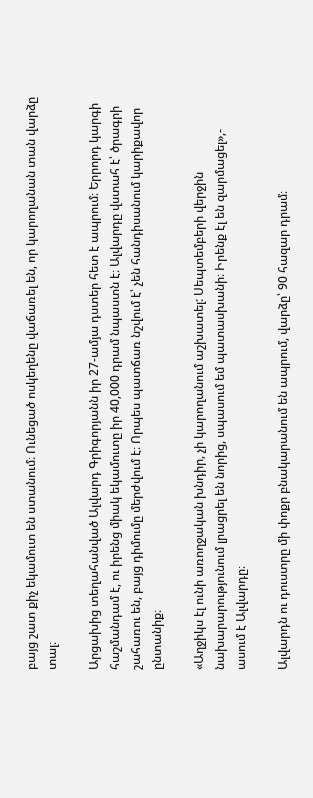բայց շատ քիչ եկամուտ են ստանում։ Ունեցած ոսկեղենը վաճառել են, որ կարողանան տան վարձը տալ։

Արցախից տեղահանված Ալվարդ Գրիգորյանն իր 27-ամյա դստեր հետ է ապրում։ Երրորդ կարգի հաշմանդամ է, ու իրենց միակ եկամուտը իր 40,000 դրամ նպաստն է։ Ալվարդը վստահ է՝ ծրագրի շահառու են, բայց դիմումը մերժվում է։ Որպես պատճառ նշվում է՝ չեն հանդիսանում կարիքավոր ընտանիք։

«Աղջիկս էլ ունի առողջական խնդիր, չի կարողանում աշխատել: Սեպտեմբերի վերջին նախարարությունում լրացրել են նորից, սպասում եմ պատասխանի։ Իրենք էլ են զարմացել»,- ասում է Ալվարդը։

Ալվարդն ու դուստրը մի փոքր բնակարանում են ապրում, վարձը՝ 90 հազար դրամ։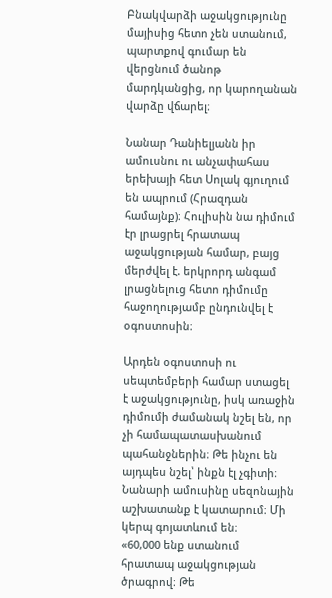Բնակվարձի աջակցությունը մայիսից հետո չեն ստանում, պարտքով գումար են վերցնում ծանոթ մարդկանցից, որ կարողանան վարձը վճարել։

Նանար Դանիելյանն իր ամուսնու ու անչափահաս երեխայի հետ Սոլակ գյուղում են ապրում (Հրազդան համայնք)։ Հուլիսին նա դիմում էր լրացրել հրատապ աջակցության համար, բայց մերժվել է. երկրորդ անգամ լրացնելուց հետո դիմումը հաջողությամբ ընդունվել է օգոստոսին։

Արդեն օգոստոսի ու սեպտեմբերի համար ստացել է աջակցությունը, իսկ առաջին դիմումի ժամանակ նշել են, որ չի համապատասխանում պահանջներին։ Թե ինչու են այդպես նշել՝ ինքն էլ չգիտի։ Նանարի ամուսինը սեզոնային աշխատանք է կատարում։ Մի կերպ գոյատևում են։
«60,000 ենք ստանում հրատապ աջակցության ծրագրով։ Թե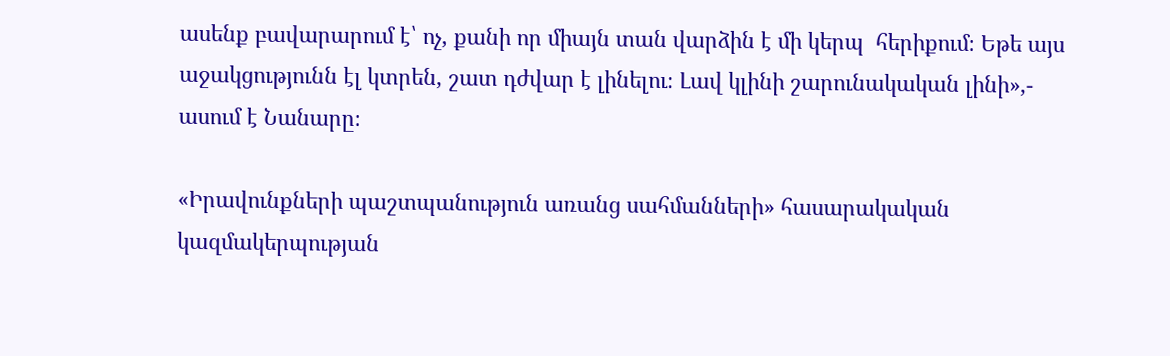ասենք բավարարում է՝ ոչ, քանի որ միայն տան վարձին է մի կերպ  հերիքում։ Եթե այս աջակցությունն էլ կտրեն, շատ դժվար է լինելու։ Լավ կլինի շարունակական լինի»,- ասում է Նանարը։

«Իրավունքների պաշտպանություն առանց սահմանների» հասարակական կազմակերպության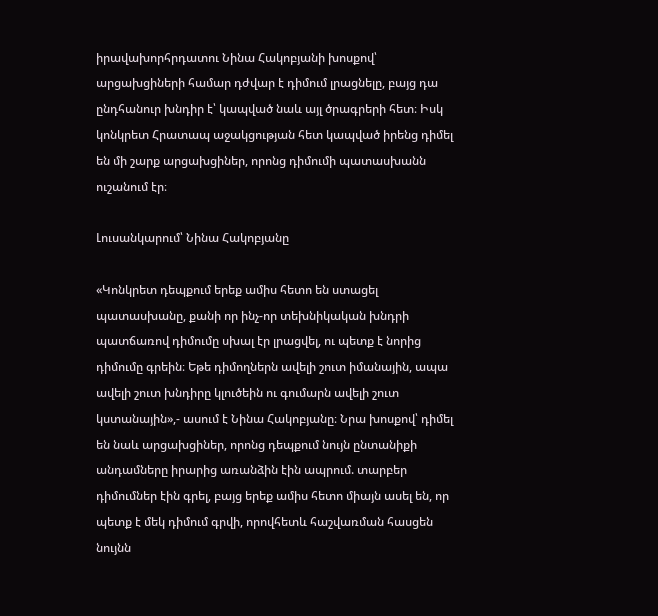իրավախորհրդատու Նինա Հակոբյանի խոսքով՝ արցախցիների համար դժվար է դիմում լրացնելը, բայց դա ընդհանուր խնդիր է՝ կապված նաև այլ ծրագրերի հետ։ Իսկ կոնկրետ Հրատապ աջակցության հետ կապված իրենց դիմել են մի շարք արցախցիներ, որոնց դիմումի պատասխանն ուշանում էր։

Լուսանկարում՝ Նինա Հակոբյանը

«Կոնկրետ դեպքում երեք ամիս հետո են ստացել պատասխանը, քանի որ ինչ-որ տեխնիկական խնդրի պատճառով դիմումը սխալ էր լրացվել, ու պետք է նորից  դիմումը գրեին։ Եթե դիմողներն ավելի շուտ իմանային, ապա ավելի շուտ խնդիրը կլուծեին ու գումարն ավելի շուտ կստանային»,- ասում է Նինա Հակոբյանը։ Նրա խոսքով՝ դիմել են նաև արցախցիներ, որոնց դեպքում նույն ընտանիքի անդամները իրարից առանձին էին ապրում. տարբեր դիմումներ էին գրել, բայց երեք ամիս հետո միայն ասել են, որ պետք է մեկ դիմում գրվի, որովհետև հաշվառման հասցեն նույնն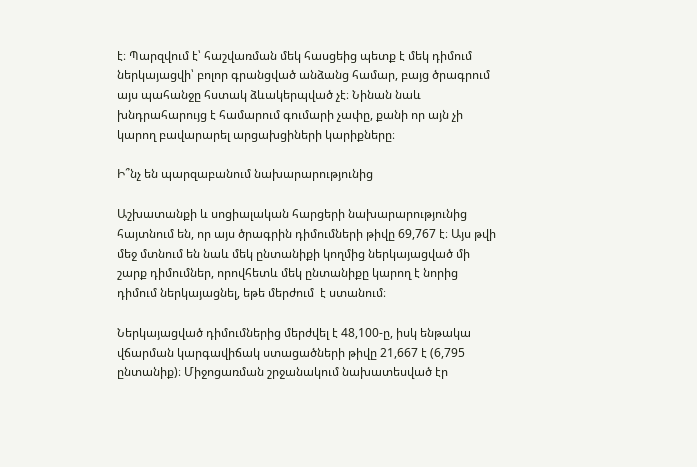է։ Պարզվում է՝ հաշվառման մեկ հասցեից պետք է մեկ դիմում ներկայացվի՝ բոլոր գրանցված անձանց համար, բայց ծրագրում այս պահանջը հստակ ձևակերպված չէ։ Նինան նաև խնդրահարույց է համարում գումարի չափը, քանի որ այն չի կարող բավարարել արցախցիների կարիքները։

Ի՞նչ են պարզաբանում նախարարությունից

Աշխատանքի և սոցիալական հարցերի նախարարությունից հայտնում են, որ այս ծրագրին դիմումների թիվը 69,767 է։ Այս թվի մեջ մտնում են նաև մեկ ընտանիքի կողմից ներկայացված մի շարք դիմումներ, որովհետև մեկ ընտանիքը կարող է նորից դիմում ներկայացնել, եթե մերժում  է ստանում։

Ներկայացված դիմումներից մերժվել է 48,100-ը, իսկ ենթակա վճարման կարգավիճակ ստացածների թիվը 21,667 է (6,795 ընտանիք)։ Միջոցառման շրջանակում նախատեսված էր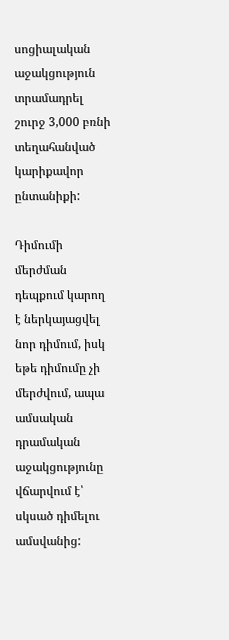սոցիալական աջակցություն տրամադրել շուրջ 3,000 բռնի տեղահանված կարիքավոր ընտանիքի:

Դիմումի մերժման դեպքում կարող է ներկայացվել նոր դիմում, իսկ եթե դիմումը չի մերժվում, ապա ամսական դրամական աջակցությունը վճարվում է՝ սկսած դիմելու ամսվանից: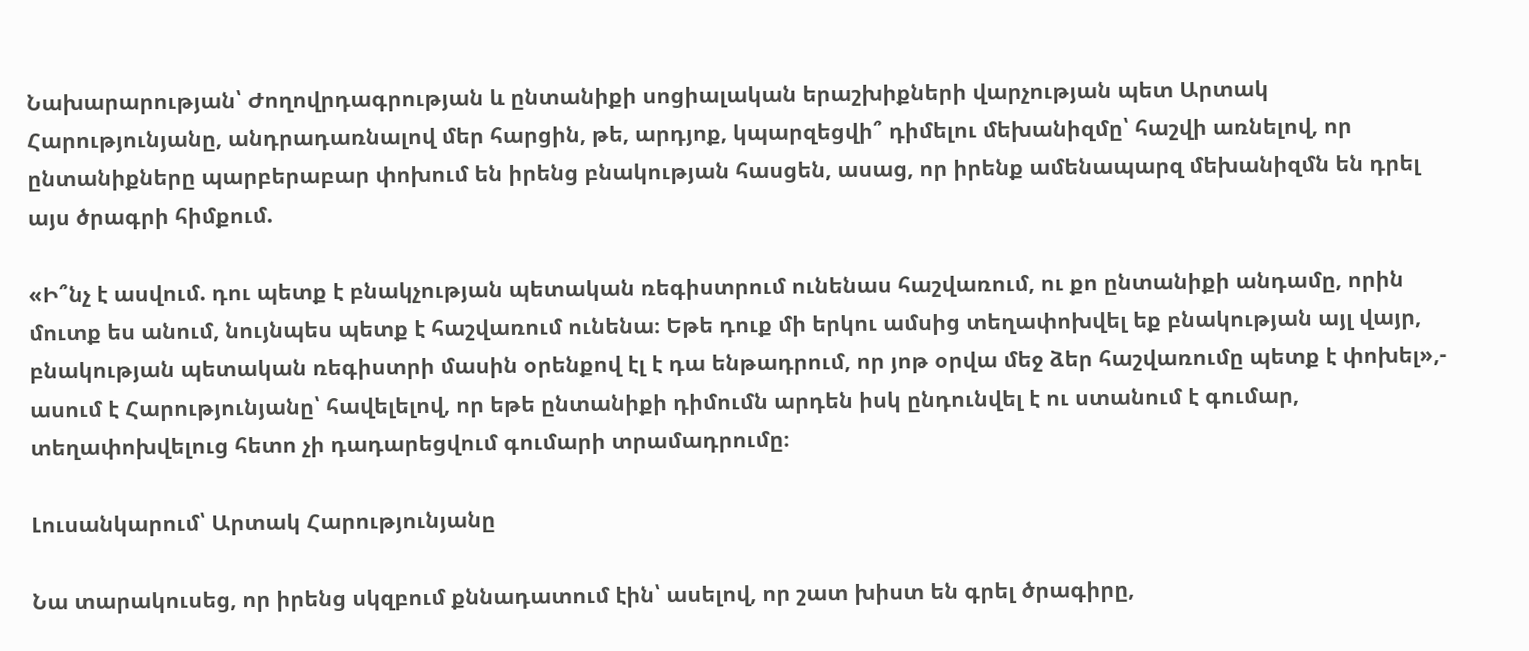Նախարարության՝ Ժողովրդագրության և ընտանիքի սոցիալական երաշխիքների վարչության պետ Արտակ Հարությունյանը, անդրադառնալով մեր հարցին, թե, արդյոք, կպարզեցվի՞ դիմելու մեխանիզմը՝ հաշվի առնելով, որ ընտանիքները պարբերաբար փոխում են իրենց բնակության հասցեն, ասաց, որ իրենք ամենապարզ մեխանիզմն են դրել այս ծրագրի հիմքում.

«Ի՞նչ է ասվում. դու պետք է բնակչության պետական ռեգիստրում ունենաս հաշվառում, ու քո ընտանիքի անդամը, որին մուտք ես անում, նույնպես պետք է հաշվառում ունենա։ Եթե դուք մի երկու ամսից տեղափոխվել եք բնակության այլ վայր, բնակության պետական ռեգիստրի մասին օրենքով էլ է դա ենթադրում, որ յոթ օրվա մեջ ձեր հաշվառումը պետք է փոխել»,- ասում է Հարությունյանը՝ հավելելով, որ եթե ընտանիքի դիմումն արդեն իսկ ընդունվել է ու ստանում է գումար, տեղափոխվելուց հետո չի դադարեցվում գումարի տրամադրումը։

Լուսանկարում՝ Արտակ Հարությունյանը

Նա տարակուսեց, որ իրենց սկզբում քննադատում էին՝ ասելով, որ շատ խիստ են գրել ծրագիրը,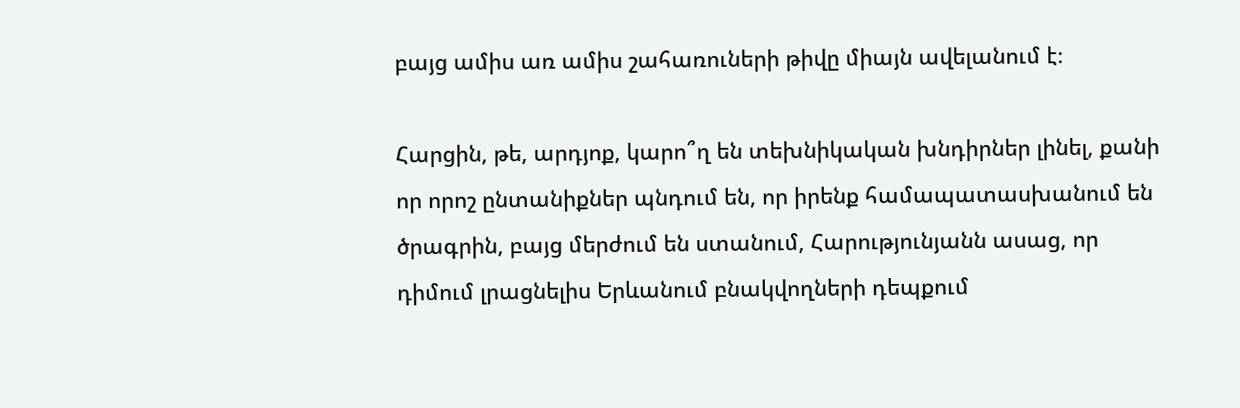բայց ամիս առ ամիս շահառուների թիվը միայն ավելանում է։

Հարցին, թե, արդյոք, կարո՞ղ են տեխնիկական խնդիրներ լինել, քանի որ որոշ ընտանիքներ պնդում են, որ իրենք համապատասխանում են ծրագրին, բայց մերժում են ստանում, Հարությունյանն ասաց, որ դիմում լրացնելիս Երևանում բնակվողների դեպքում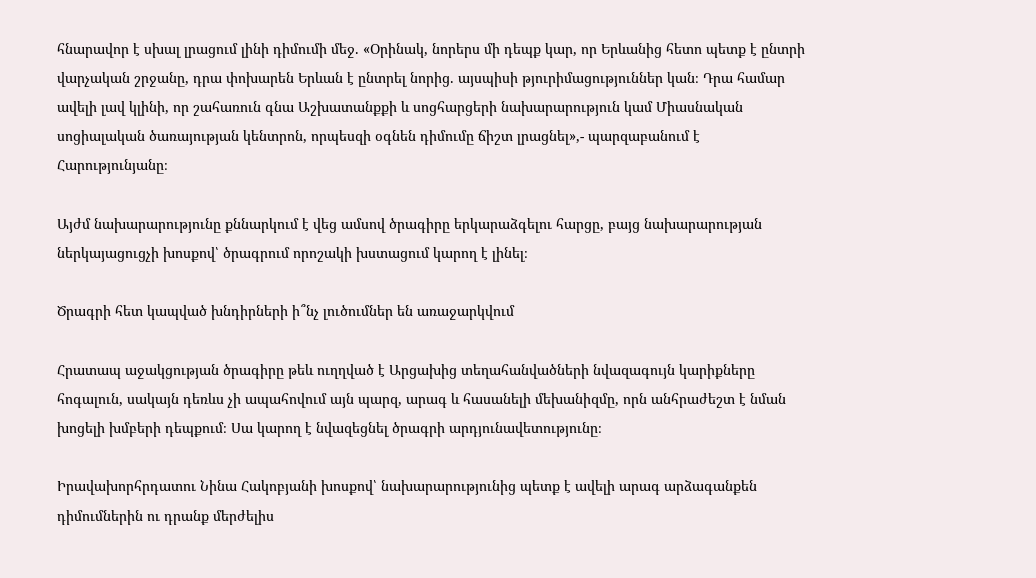հնարավոր է սխալ լրացում լինի դիմումի մեջ. «Օրինակ, նորերս մի դեպք կար, որ Երևանից հետո պետք է ընտրի վարչական շրջանը, դրա փոխարեն Երևան է ընտրել նորից. այսպիսի թյուրիմացություններ կան։ Դրա համար ավելի լավ կլինի, որ շահառուն գնա Աշխատանքքի և սոցհարցերի նախարարություն կամ Միասնական սոցիալական ծառայության կենտրոն, որպեսզի օգնեն դիմումը ճիշտ լրացնել»,- պարզաբանում է Հարությունյանը։

Այժմ նախարարությունը քննարկում է վեց ամսով ծրագիրը երկարաձգելու հարցը, բայց նախարարության ներկայացուցչի խոսքով՝ ծրագրում որոշակի խստացում կարող է լինել։

Ծրագրի հետ կապված խնդիրների ի՞նչ լուծումներ են առաջարկվում

Հրատապ աջակցության ծրագիրը թեև ուղղված է Արցախից տեղահանվածների նվազագույն կարիքները հոգալուն, սակայն դեռևս չի ապահովում այն պարզ, արագ և հասանելի մեխանիզմը, որն անհրաժեշտ է նման խոցելի խմբերի դեպքում։ Սա կարող է նվազեցնել ծրագրի արդյունավետությունը։

Իրավախորհրդատու Նինա Հակոբյանի խոսքով՝ նախարարությունից պետք է ավելի արագ արձագանքեն դիմումներին ու դրանք մերժելիս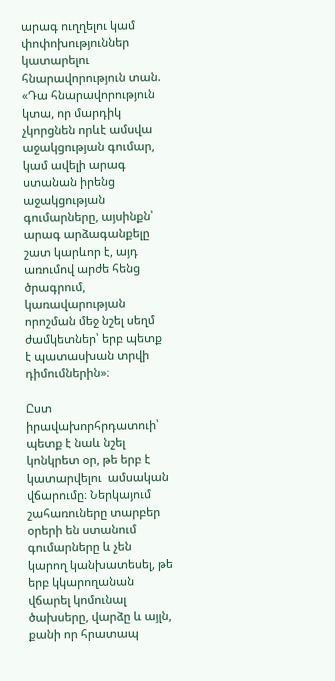արագ ուղղելու կամ փոփոխություններ կատարելու հնարավորություն տան. «Դա հնարավորություն կտա, որ մարդիկ չկորցնեն որևէ ամսվա աջակցության գումար, կամ ավելի արագ ստանան իրենց աջակցության գումարները, այսինքն՝ արագ արձագանքելը շատ կարևոր է, այդ առումով արժե հենց ծրագրում, կառավարության որոշման մեջ նշել սեղմ ժամկետներ՝ երբ պետք է պատասխան տրվի դիմումներին»։

Ըստ իրավախորհրդատուի՝ պետք է նաև նշել կոնկրետ օր, թե երբ է  կատարվելու  ամսական վճարումը։ Ներկայում շահառուները տարբեր օրերի են ստանում գումարները և չեն կարող կանխատեսել, թե երբ կկարողանան վճարել կոմունալ ծախսերը, վարձը և այլն, քանի որ հրատապ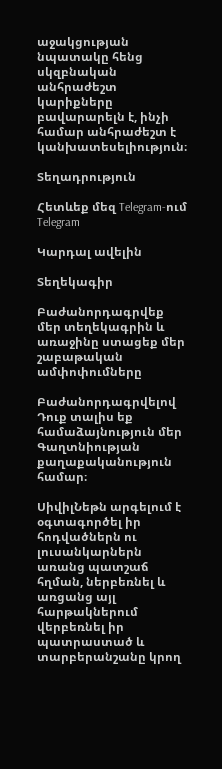աջակցության նպատակը հենց սկզբնական անհրաժեշտ կարիքները բավարարելն է, ինչի համար անհրաժեշտ է կանխատեսելիություն։

Տեղադրություն

Հետևեք մեզ Telegram-ում Telegram

Կարդալ ավելին

Տեղեկագիր

Բաժանորդագրվեք մեր տեղեկագրին և առաջինը ստացեք մեր շաբաթական ամփոփումները

Բաժանորդագրվելով Դուք տալիս եք համաձայնություն մեր Գաղտնիության քաղաքականություն համար։

ՍիվիլՆեթն արգելում է օգտագործել իր հոդվածներն ու լուսանկարներն առանց պատշաճ հղման, ներբեռնել և առցանց այլ հարթակներում վերբեռնել իր պատրաստած և տարբերանշանը կրող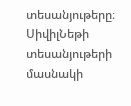տեսանյութերը։ ՍիվիլՆեթի տեսանյութերի մասնակի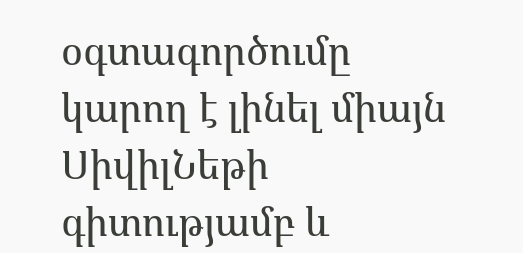օգտագործումը կարող է լինել միայն ՍիվիլՆեթի գիտությամբ և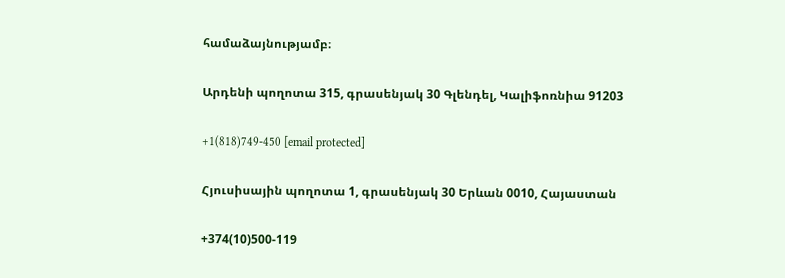համաձայնությամբ։

Արդենի պողոտա 315, գրասենյակ 30 Գլենդել, Կալիֆոռնիա 91203

+1(818)749-450 [email protected]

Հյուսիսային պողոտա 1, գրասենյակ 30 Երևան 0010, Հայաստան

+374(10)500-119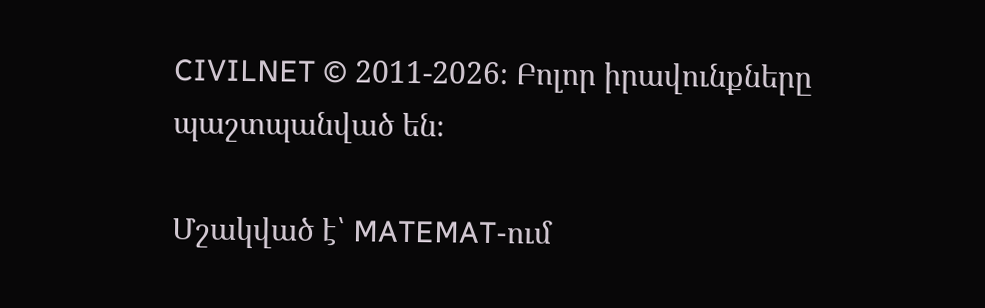CIVILNET © 2011-2026։ Բոլոր իրավունքները պաշտպանված են։

Մշակված է՝ MATEMAT-ում